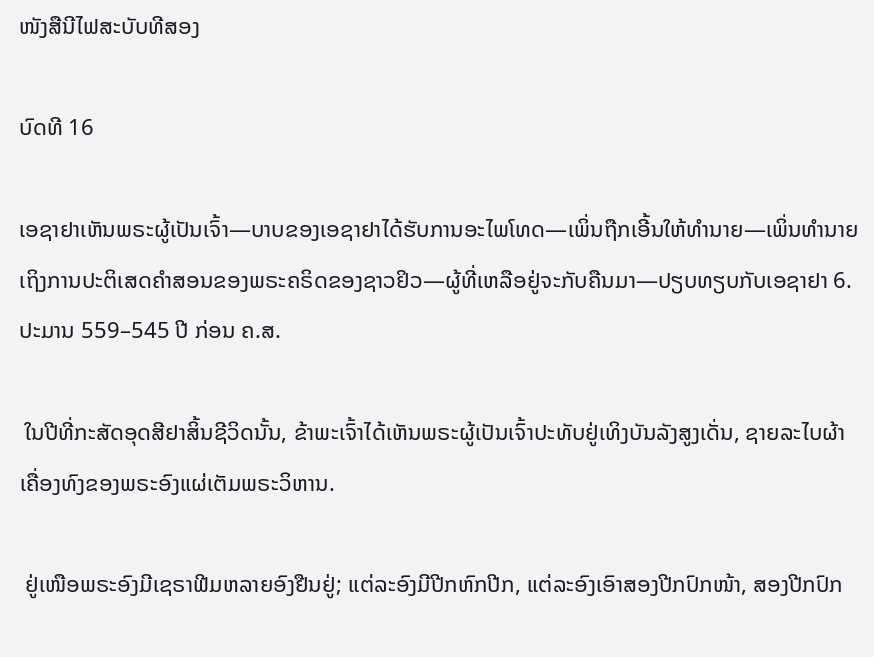ໜັງສືນີໄຟສະບັບທີສອງ

ບົດທີ 16

ເອຊາຢາເຫັນພຣະຜູ້ເປັນເຈົ້າ—ບາບຂອງເອຊາຢາໄດ້ຮັບການອະໄພໂທດ—ເພິ່ນຖືກເອີ້ນໃຫ້ທຳນາຍ—ເພິ່ນທຳນາຍເຖິງການປະຕິເສດຄຳສອນຂອງພຣະຄຣິດຂອງຊາວຢິວ—ຜູ້ທີ່ເຫລືອຢູ່ຈະກັບຄືນມາ—ປຽບທຽບກັບເອຊາຢາ 6. ປະມານ 559–545 ປີ ກ່ອນ ຄ.ສ.

 ໃນປີທີ່ກະສັດອຸດສີຢາສິ້ນຊີວິດນັ້ນ, ຂ້າພະເຈົ້າໄດ້ເຫັນພຣະຜູ້ເປັນເຈົ້າປະທັບຢູ່ເທິງບັນລັງສູງເດັ່ນ, ຊາຍລະໄບຜ້າເຄື່ອງທົງຂອງພຣະອົງແຜ່ເຕັມພຣະວິຫານ.

 ຢູ່ເໜືອພຣະອົງມີເຊຣາຟີມຫລາຍອົງຢືນຢູ່; ແຕ່ລະອົງມີປີກຫົກປີກ, ແຕ່ລະອົງເອົາສອງປີກປົກໜ້າ, ສອງປີກປົກ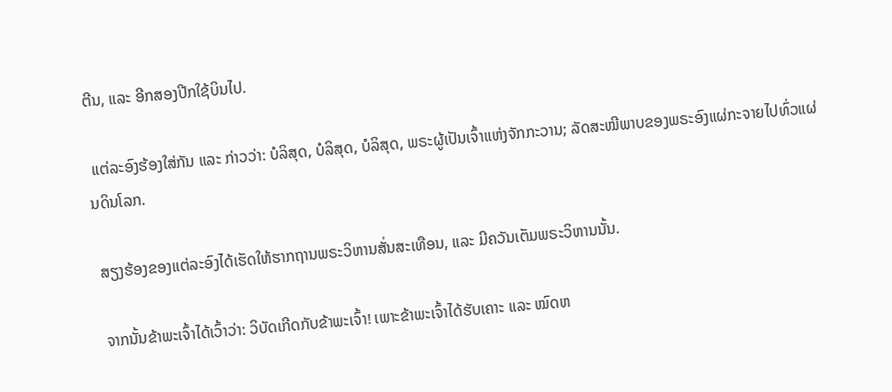ຕີນ, ແລະ ອີກສອງປີກໃຊ້ບິນໄປ.

 ແຕ່ລະອົງຮ້ອງໃສ່ກັນ ແລະ ກ່າວວ່າ: ບໍລິສຸດ, ບໍລິສຸດ, ບໍລິສຸດ, ພຣະຜູ້ເປັນເຈົ້າແຫ່ງຈັກກະວານ; ລັດສະໝີພາບຂອງພຣະອົງແຜ່ກະຈາຍໄປທົ່ວແຜ່ນດິນໂລກ.

 ສຽງຮ້ອງຂອງແຕ່ລະອົງໄດ້ເຮັດໃຫ້ຮາກຖານພຣະວິຫານສັ່ນສະເທືອນ, ແລະ ມີຄວັນເຕັມພຣະວິຫານນັ້ນ.

 ຈາກນັ້ນຂ້າພະເຈົ້າໄດ້ເວົ້າວ່າ: ວິບັດເກີດກັບຂ້າພະເຈົ້າ! ເພາະຂ້າພະເຈົ້າໄດ້ຮັບເຄາະ ແລະ ໝົດຫ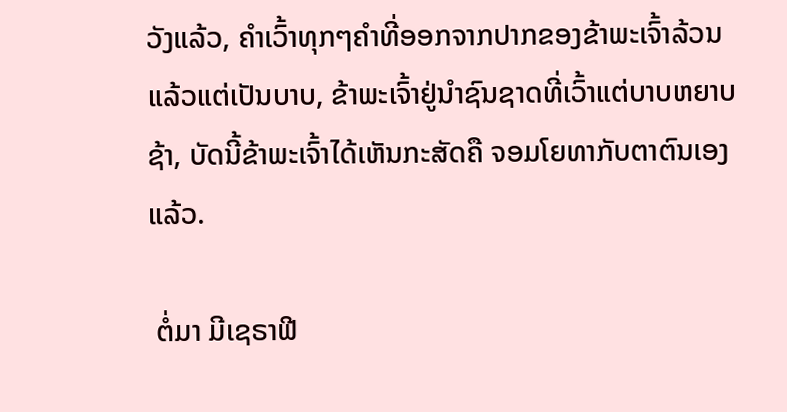ວັງແລ້ວ, ຄຳເວົ້າທຸກໆຄຳທີ່ອອກຈາກປາກຂອງຂ້າພະເຈົ້າລ້ວນແລ້ວແຕ່ເປັນບາບ, ຂ້າພະເຈົ້າຢູ່ນຳຊົນຊາດທີ່ເວົ້າແຕ່ບາບຫຍາບຊ້າ, ບັດນີ້ຂ້າພະເຈົ້າໄດ້ເຫັນກະສັດຄື ຈອມໂຍທາກັບຕາຕົນເອງແລ້ວ.

 ຕໍ່ມາ ມີເຊຣາຟີ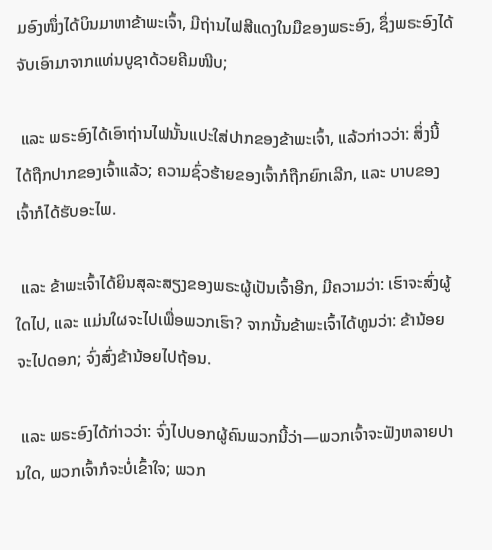ມອົງໜຶ່ງໄດ້ບິນມາຫາຂ້າພະເຈົ້າ, ມີຖ່ານໄຟສີແດງໃນມືຂອງພຣະອົງ, ຊຶ່ງພຣະອົງໄດ້ຈັບເອົາມາຈາກແທ່ນບູຊາດ້ວຍຄີມໜີບ;

 ແລະ ພຣະອົງໄດ້ເອົາຖ່ານໄຟນັ້ນແປະໃສ່ປາກຂອງຂ້າພະເຈົ້າ, ແລ້ວກ່າວວ່າ: ສິ່ງນີ້ໄດ້ຖືກປາກຂອງເຈົ້າແລ້ວ; ຄວາມຊົ່ວຮ້າຍຂອງເຈົ້າກໍຖືກຍົກເລີກ, ແລະ ບາບຂອງເຈົ້າກໍໄດ້ຮັບອະໄພ.

 ແລະ ຂ້າພະເຈົ້າໄດ້ຍິນສຸລະສຽງຂອງພຣະຜູ້ເປັນເຈົ້າອີກ, ມີຄວາມວ່າ: ເຮົາຈະສົ່ງຜູ້ໃດໄປ, ແລະ ແມ່ນໃຜຈະໄປເພື່ອພວກເຮົາ? ຈາກນັ້ນຂ້າພະເຈົ້າໄດ້ທູນວ່າ: ຂ້ານ້ອຍຈະໄປດອກ; ຈົ່ງສົ່ງຂ້ານ້ອຍໄປຖ້ອນ.

 ແລະ ພຣະອົງໄດ້ກ່າວວ່າ: ຈົ່ງໄປບອກຜູ້ຄົນພວກນີ້ວ່າ—ພວກເຈົ້າຈະຟັງຫລາຍປານໃດ, ພວກເຈົ້າກໍຈະບໍ່ເຂົ້າໃຈ; ພວກ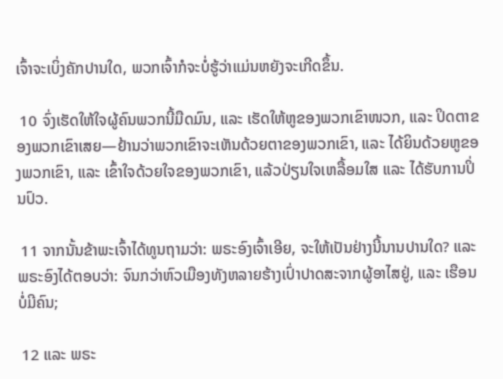ເຈົ້າຈະເບິ່ງຄັກປານໃດ, ພວກເຈົ້າກໍຈະບໍ່ຮູ້ວ່າແມ່ນຫຍັງຈະເກີດຂຶ້ນ.

 10 ຈົ່ງເຮັດໃຫ້ໃຈຜູ້ຄົນພວກນີ້ມືດມົນ, ແລະ ເຮັດໃຫ້ຫູຂອງພວກເຂົາໜວກ, ແລະ ປິດຕາຂອງພວກເຂົາເສຍ—ຢ້ານວ່າພວກເຂົາຈະເຫັນດ້ວຍຕາຂອງພວກເຂົາ, ແລະ ໄດ້ຍິນດ້ວຍຫູຂອງພວກເຂົາ, ແລະ ເຂົ້າໃຈດ້ວຍໃຈຂອງພວກເຂົາ, ແລ້ວປ່ຽນໃຈເຫລື້ອມໃສ ແລະ ໄດ້ຮັບການປິ່ນປົວ.

 11 ຈາກນັ້ນຂ້າພະເຈົ້າໄດ້ທູນຖາມວ່າ: ພຣະອົງເຈົ້າເອີຍ, ຈະໃຫ້ເປັນຢ່າງນີ້ນານປານໃດ? ແລະ ພຣະອົງໄດ້ຕອບວ່າ: ຈົນກວ່າຫົວເມືອງທັງຫລາຍຮ້າງເປົ່າປາດສະຈາກຜູ້ອາໄສຢູ່, ແລະ ເຮືອນບໍ່ມີຄົນ;

 12 ແລະ ພຣະ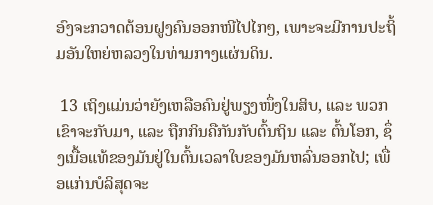ອົງຈະກວາດຕ້ອນຝູງຄົນອອກໜີໄປໄກໆ, ເພາະຈະມີການປະຖິ້ມອັນໃຫຍ່ຫລວງໃນທ່າມກາງແຜ່ນດິນ.

 13 ເຖິງແມ່ນວ່າຍັງເຫລືອຄົນຢູ່ພຽງໜຶ່ງໃນສິບ, ແລະ ພວກເຂົາຈະກັບມາ, ແລະ ຖືກກິນຄືກັນກັບຕົ້ນຖິນ ແລະ ຕົ້ນໂອກ, ຊຶ່ງເນື້ອແທ້ຂອງມັນຢູ່ໃນຕົ້ນເວລາໃບຂອງມັນຫລົ່ນອອກໄປ; ເພື່ອແກ່ນບໍລິສຸດຈະ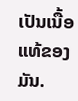ເປັນເນື້ອແທ້ຂອງມັນ.